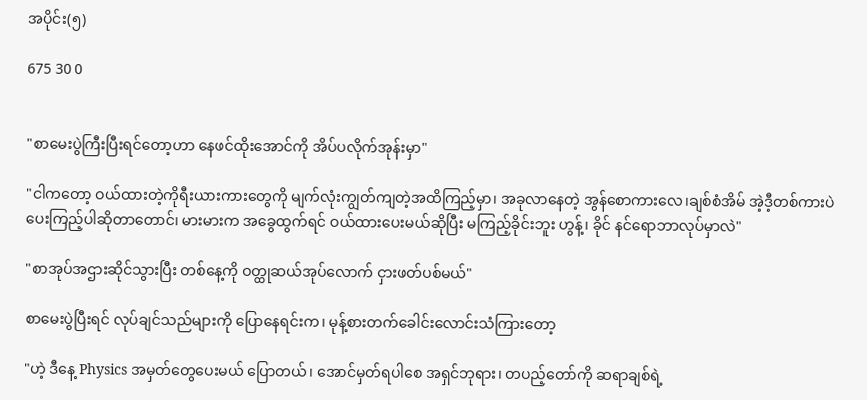အပိုင်း(၅)

675 30 0


"စာမေးပွဲကြီးပြီးရင်တော့ဟာ နေဖင်ထိုးအောင်ကို အိပ်ပလိုက်အုန်းမှာ"

"ငါကတော့ ဝယ်ထားတဲ့ကိုရီးယားကားတွေကို မျက်လုံးကျွတ်ကျတဲ့အထိကြည့်မှာ၊ အခုလာနေတဲ့ အွန်စောကားလေ၊ချစ်စံအိမ် အဲ့ဒီ့တစ်ကားပဲပေးကြည့်ပါဆိုတာတောင်၊ မားမားက အခွေထွက်ရင် ဝယ်ထား‌ပေးမယ်ဆိုပြီး မကြည့်ခိုင်းဘူး ဟွန့်၊ ခိုင် နင်ရောဘာလုပ်မှာလဲ"

"စာအုပ်အဌားဆိုင်သွားပြီး တစ်နေ့ကို ဝတ္ထုဆယ်အုပ်လောက် ငှားဖတ်ပစ်မယ်"

စာမေးပွဲပြီးရင် လုပ်ချင်သည်များကို ပြောနေရင်းက၊ မုန့်စားတက်ခေါင်းလောင်းသံကြားတော့

"ဟဲ့ ဒီနေ့ Physics အမှတ်တွေပေးမယ် ပြောတယ်၊ အောင်မှတ်ရပါစေ အရှင်ဘုရား၊ တပည့်တော်ကို ဆရာချစ်ရဲ့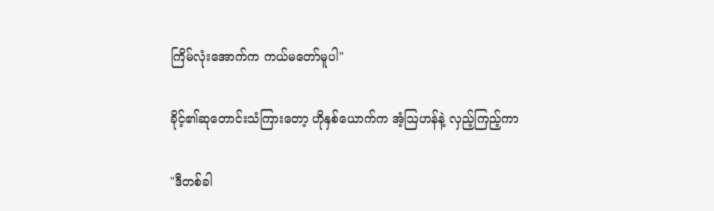ကြိမ်လုံးအောက်က ကယ်မတော်မူပါ"

ခိုင့်၏ဆုတောင်းသံကြားတော့ ဟိုနှစ်ယောက်က အံ့ဩဟန်နဲ့ လှည့်ကြည့်ကာ

"ဒီတစ်ခါ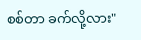စစ်တာ ခက်လို့လား"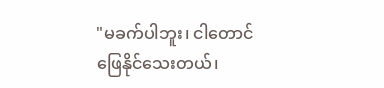"မခက်ပါဘူး၊ ငါတောင်ဖြေနိုင်သေးတယ်၊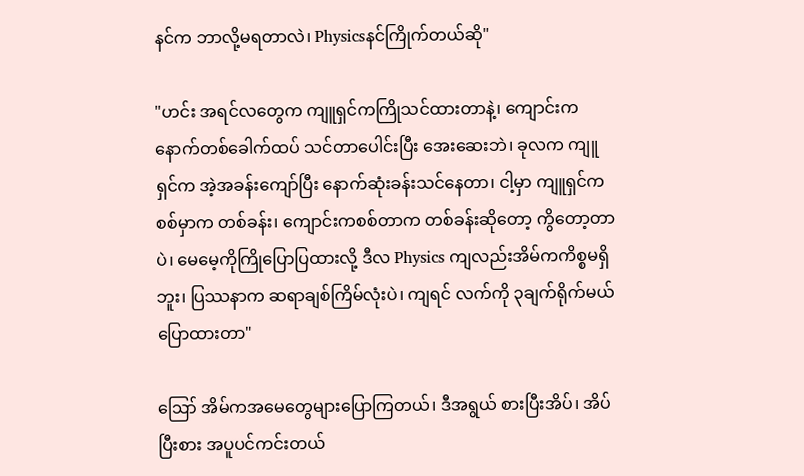နင်က ဘာလို့မရတာလဲ၊ Physicsနင်ကြိုက်တယ်ဆို"

"ဟင်း အရင်လတွေက ကျူရှင်ကကြိုသင်ထားတာနဲ့၊ ကျောင်းကနောက်တစ်ခေါက်ထပ် သင်တာပေါင်းပြီး အေးဆေးဘဲ၊ ခုလက ကျူရှင်က အဲ့အခန်းကျော်ပြီး နောက်ဆုံးခန်းသင်နေတာ၊ ငါ့မှာ ကျူရှင်ကစစ်မှာက တစ်ခန်း၊ ကျောင်းကစစ်တာက တစ်ခန်းဆိုတော့ ကွိတော့တာပဲ၊ မေမေ့ကိုကြိုပြောပြထားလို့ ဒီလ Physics ကျလည်းအိမ်ကကိစ္စမရှိဘူး၊ ပြဿနာက ဆရာချစ်ကြိမ်လုံးပဲ၊ ကျရင် လက်ကို ၃ချက်ရိုက်မယ်ပြောထားတာ"

ဪ အိမ်ကအမေတွေများပြောကြတယ်၊ ဒီအရွယ် စားပြီးအိပ်၊ အိပ်ပြီးစား အပူပင်ကင်းတယ်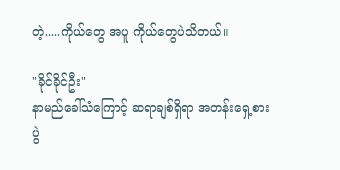တဲ့.....ကိုယ်တွေ အပူ ကိုယ်တွေပဲသိတယ်။

"ခိုင်ခိုင်ဦး"
နာမည်ခေါ်သံကြောင့် ဆရာချစ်ရှိရာ အတန်းရှေ့စားပွဲ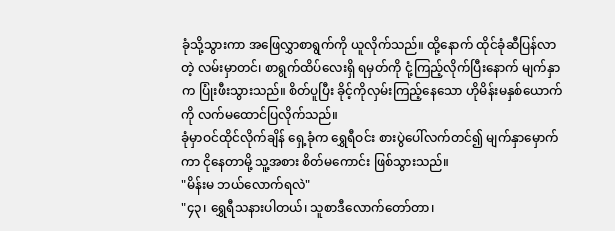ခုံသို့သွားကာ အဖြေလွှာစာရွက်ကို ယူလိုက်သည်။ ထို့နောက် ထိုင်ခုံဆီပြန်လာတဲ့ လမ်းမှာတင်၊ စာရွက်ထိပ်လေးရှိ ရမှတ်ကို ငုံ့ကြည့်လိုက်ပြီးနောက် မျက်နှာက ပြုံးဖီးသွားသည်။ စိတ်ပူပြီး ခိုင့်ကိုလှမ်းကြည့်နေသော ဟိုမိန်းမနှစ်ယောက်ကို လက်မထောင်ပြလိုက်သည်။
ခုံမှာဝင်ထိုင်လိုက်ချိန် ရှေ့ခုံက ရွှေရီဝင်း စားပွဲပေါ်လက်တင်၍ မျက်နှာမှောက်ကာ ငိုနေတာမို့ သူ့အစား စိတ်မကောင်း ဖြစ်သွားသည်။
"မိန်းမ ဘယ်လောက်ရလဲ"
"၄၃၊ ရွှေရီသနားပါတယ်၊ သူစာဒီလောက်တော်တာ၊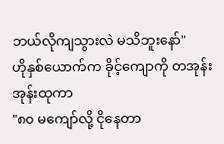ဘယ်လိုကျသွားလဲ မသိဘူးနော်"
ဟိုနှစ်ယောက်က ခိုင့်ကျောကို တအုန်းအုန်းထုကာ
"၈၀ မကျော်လို့ ငိုနေတာ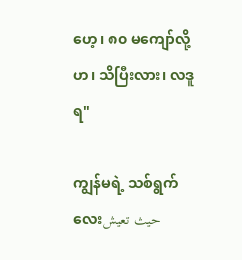ဟေ့၊ ၈၀ မကျော်လို့ ဟ၊ သိပြီးလား၊ လဒူရ"

ကျွန်မရဲ့ သစ်ရွက်လေးحيث تعيش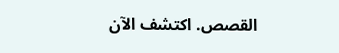القصص. اكتشف الآن